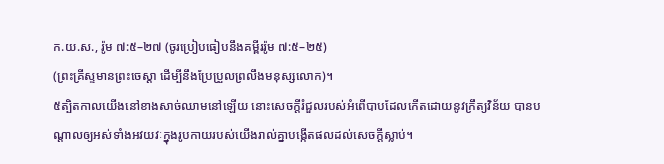ក.យ.ស., រ៉ូម ៧:៥–២៧ (ចូរប្រៀបធៀបនឹងគម្ពីររ៉ូម ៧:៥–២៥)
(ព្រះគ្រីស្ទមានព្រះចេស្ដា ដើម្បីនឹងប្រែប្រួលព្រលឹងមនុស្សលោក)។
៥ត្បិតកាលយើងនៅខាងសាច់ឈាមនៅឡើយ នោះសេចក្ដីរំជួលរបស់អំពើបាបដែលកើតដោយនូវក្រឹត្យវិន័យ បានបណ្ដាលឲ្យអស់ទាំងអវយវៈក្នុងរូបកាយរបស់យើងរាល់គ្នាបង្កើតផលដល់សេចក្ដីស្លាប់។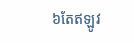៦តែឥឡូវ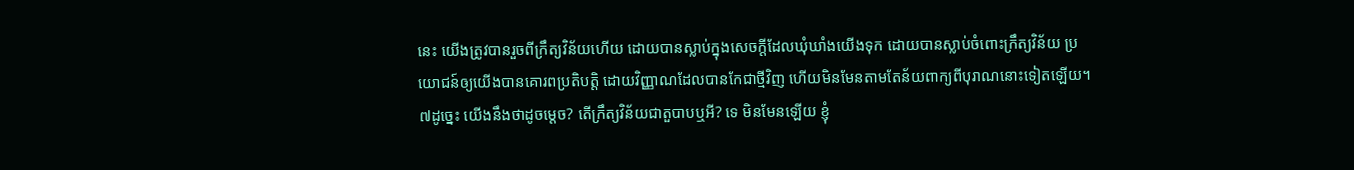នេះ យើងត្រូវបានរួចពីក្រឹត្យវិន័យហើយ ដោយបានស្លាប់ក្នុងសេចក្ដីដែលឃុំឃាំងយើងទុក ដោយបានស្លាប់ចំពោះក្រឹត្យវិន័យ ប្រយោជន៍ឲ្យយើងបានគោរពប្រតិបត្តិ ដោយវិញ្ញាណដែលបានកែជាថ្មីវិញ ហើយមិនមែនតាមតែន័យពាក្យពីបុរាណនោះទៀតឡើយ។
៧ដូច្នេះ យើងនឹងថាដូចម្ដេច? តើក្រឹត្យវិន័យជាតួបាបឬអី? ទេ មិនមែនឡើយ ខ្ញុំ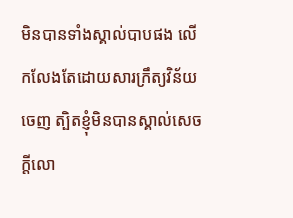មិនបានទាំងស្គាល់បាបផង លើកលែងតែដោយសារក្រឹត្យវិន័យចេញ ត្បិតខ្ញុំមិនបានស្គាល់សេចក្ដីលោ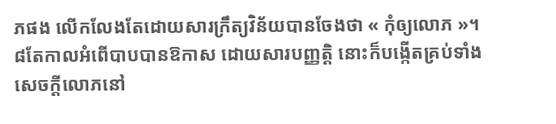ភផង លើកលែងតែដោយសារក្រឹត្យវិន័យបានចែងថា « កុំឲ្យលោភ »។
៨តែកាលអំពើបាបបានឱកាស ដោយសារបញ្ញត្តិ នោះក៏បង្កើតគ្រប់ទាំងសេចក្ដីលោភនៅ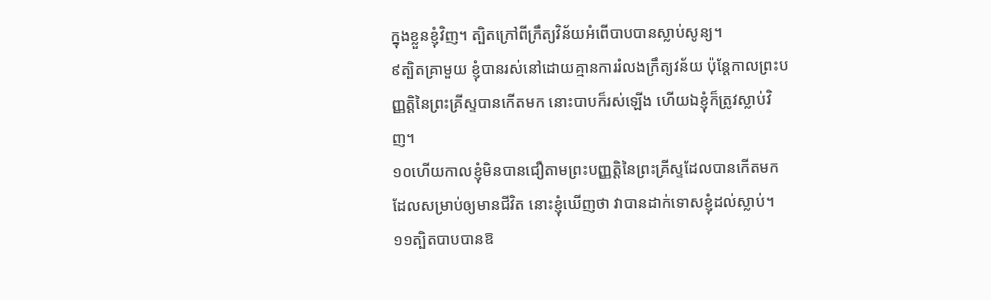ក្នុងខ្លួនខ្ញុំវិញ។ ត្បិតក្រៅពីក្រឹត្យវិន័យអំពើបាបបានស្លាប់សូន្យ។
៩ត្បិតគ្រាមួយ ខ្ញុំបានរស់នៅដោយគ្មានការរំលងក្រឹត្យវន័យ ប៉ុន្តែកាលព្រះបញ្ញត្តិនៃព្រះគ្រីស្ទបានកើតមក នោះបាបក៏រស់ឡើង ហើយឯខ្ញុំក៏ត្រូវស្លាប់វិញ។
១០ហើយកាលខ្ញុំមិនបានជឿតាមព្រះបញ្ញត្តិនៃព្រះគ្រីស្ទដែលបានកើតមក ដែលសម្រាប់ឲ្យមានជីវិត នោះខ្ញុំឃើញថា វាបានដាក់ទោសខ្ញុំដល់ស្លាប់។
១១ត្បិតបាបបានឱ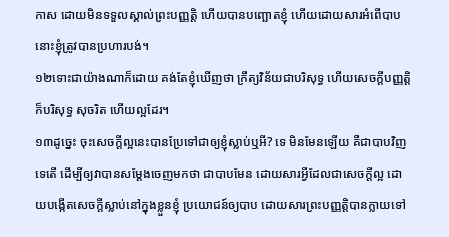កាស ដោយមិនទទួលស្គាល់ព្រះបញ្ញត្តិ ហើយបានបញ្ឆោតខ្ញុំ ហើយដោយសារអំពើបាប នោះខ្ញុំត្រូវបានប្រហារបង់។
១២ទោះជាយ៉ាងណាក៏ដោយ គង់តែខ្ញុំឃើញថា ក្រឹត្យវិន័យជាបរិសុទ្ធ ហើយសេចក្ដីបញ្ញត្តិក៏បរិសុទ្ធ សុចរិត ហើយល្អដែរ។
១៣ដូច្នេះ ចុះសេចក្ដីល្អនេះបានប្រែទៅជាឲ្យខ្ញុំស្លាប់ឬអី? ទេ មិនមែនឡើយ គឺជាបាបវិញទេតើ ដើម្បីឲ្យវាបានសម្ដែងចេញមកថា ជាបាបមែន ដោយសារអ្វីដែលជាសេចក្ដីល្អ ដោយបង្កើតសេចក្ដីស្លាប់នៅក្នុងខ្លួនខ្ញុំ ប្រយោជន៍ឲ្យបាប ដោយសារព្រះបញ្ញត្តិបានក្លាយទៅ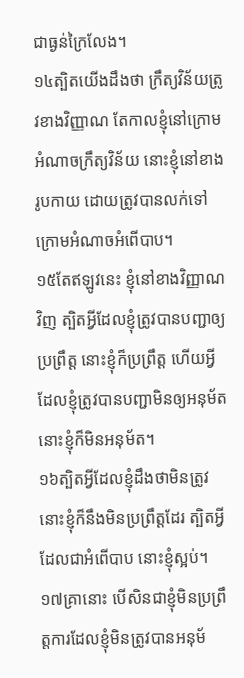ជាធ្ងន់ក្រៃលែង។
១៤ត្បិតយើងដឹងថា ក្រឹត្យវិន័យត្រូវខាងវិញ្ញាណ តែកាលខ្ញុំនៅក្រោមអំណាចក្រឹត្យវិន័យ នោះខ្ញុំនៅខាងរូបកាយ ដោយត្រូវបានលក់ទៅក្រោមអំណាចអំពើបាប។
១៥តែឥឡូវនេះ ខ្ញុំនៅខាងវិញ្ញាណវិញ ត្បិតអ្វីដែលខ្ញុំត្រូវបានបញ្ជាឲ្យប្រព្រឹត្ត នោះខ្ញុំក៏ប្រព្រឹត្ត ហើយអ្វីដែលខ្ញុំត្រូវបានបញ្ជាមិនឲ្យអនុម័ត នោះខ្ញុំក៏មិនអនុម័ត។
១៦ត្បិតអ្វីដែលខ្ញុំដឹងថាមិនត្រូវ នោះខ្ញុំក៏នឹងមិនប្រព្រឹត្តដែរ ត្បិតអ្វីដែលជាអំពើបាប នោះខ្ញុំស្អប់។
១៧គ្រានោះ បើសិនជាខ្ញុំមិនប្រព្រឹត្តការដែលខ្ញុំមិនត្រូវបានអនុម័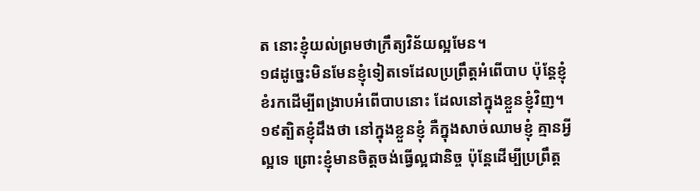ត នោះខ្ញុំយល់ព្រមថាក្រឹត្យវិន័យល្អមែន។
១៨ដូច្នេះមិនមែនខ្ញុំទៀតទេដែលប្រព្រឹត្តអំពើបាប ប៉ុន្តែខ្ញុំខំរកដើម្បីពង្រាបអំពើបាបនោះ ដែលនៅក្នុងខ្លួនខ្ញុំវិញ។
១៩ត្បិតខ្ញុំដឹងថា នៅក្នុងខ្លួនខ្ញុំ គឺក្នុងសាច់ឈាមខ្ញុំ គ្មានអ្វីល្អទេ ព្រោះខ្ញុំមានចិត្តចង់ធ្វើល្អជានិច្ច ប៉ុន្តែដើម្បីប្រព្រឹត្ត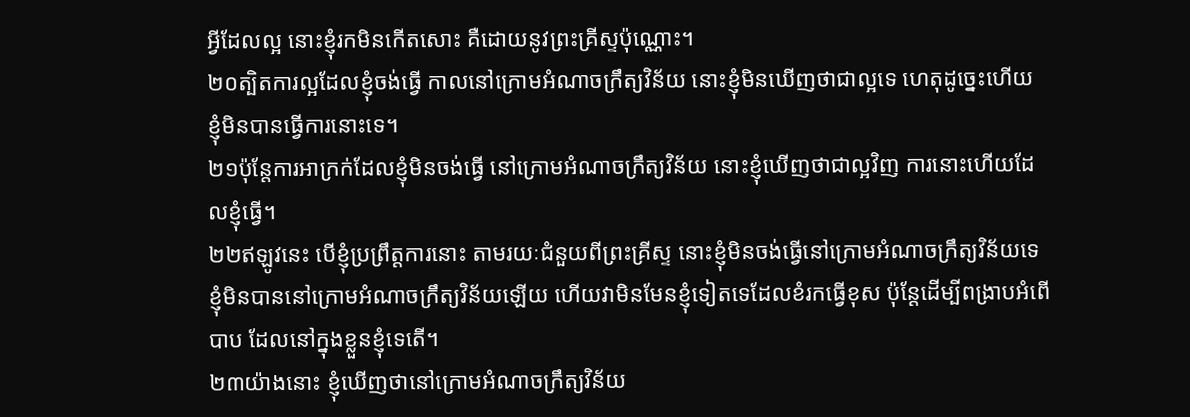អ្វីដែលល្អ នោះខ្ញុំរកមិនកើតសោះ គឺដោយនូវព្រះគ្រីស្ទប៉ុណ្ណោះ។
២០ត្បិតការល្អដែលខ្ញុំចង់ធ្វើ កាលនៅក្រោមអំណាចក្រឹត្យវិន័យ នោះខ្ញុំមិនឃើញថាជាល្អទេ ហេតុដូច្នេះហើយ ខ្ញុំមិនបានធ្វើការនោះទេ។
២១ប៉ុន្តែការអាក្រក់ដែលខ្ញុំមិនចង់ធ្វើ នៅក្រោមអំណាចក្រឹត្យវិន័យ នោះខ្ញុំឃើញថាជាល្អវិញ ការនោះហើយដែលខ្ញុំធ្វើ។
២២ឥឡូវនេះ បើខ្ញុំប្រព្រឹត្តការនោះ តាមរយៈជំនួយពីព្រះគ្រីស្ទ នោះខ្ញុំមិនចង់ធ្វើនៅក្រោមអំណាចក្រឹត្យវិន័យទេ ខ្ញុំមិនបាននៅក្រោមអំណាចក្រឹត្យវិន័យឡើយ ហើយវាមិនមែនខ្ញុំទៀតទេដែលខំរកធ្វើខុស ប៉ុន្តែដើម្បីពង្រាបអំពើបាប ដែលនៅក្នុងខ្លួនខ្ញុំទេតើ។
២៣យ៉ាងនោះ ខ្ញុំឃើញថានៅក្រោមអំណាចក្រឹត្យវិន័យ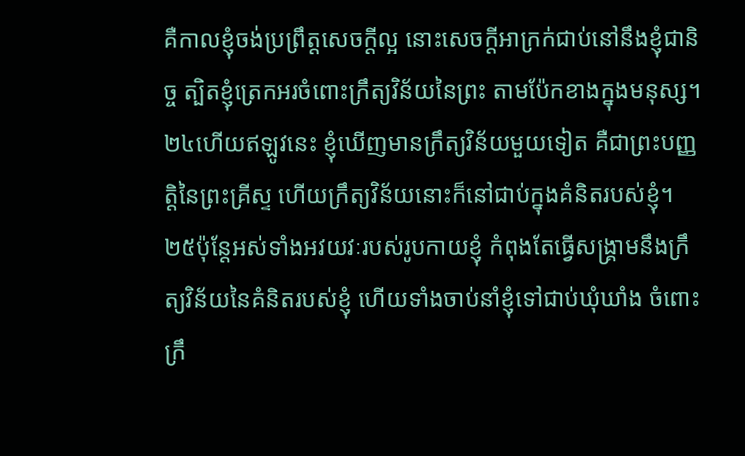គឺកាលខ្ញុំចង់ប្រព្រឹត្តសេចក្ដីល្អ នោះសេចក្ដីអាក្រក់ជាប់នៅនឹងខ្ញុំជានិច្ច ត្បិតខ្ញុំត្រេកអរចំពោះក្រឹត្យវិន័យនៃព្រះ តាមប៉ែកខាងក្នុងមនុស្ស។
២៤ហើយឥឡូវនេះ ខ្ញុំឃើញមានក្រឹត្យវិន័យមួយទៀត គឺជាព្រះបញ្ញត្តិនៃព្រះគ្រីស្ទ ហើយក្រឹត្យវិន័យនោះក៏នៅជាប់ក្នុងគំនិតរបស់ខ្ញុំ។
២៥ប៉ុន្តែអស់ទាំងអវយវៈរបស់រូបកាយខ្ញុំ កំពុងតែធ្វើសង្គ្រាមនឹងក្រឹត្យវិន័យនៃគំនិតរបស់ខ្ញុំ ហើយទាំងចាប់នាំខ្ញុំទៅជាប់ឃុំឃាំង ចំពោះក្រឹ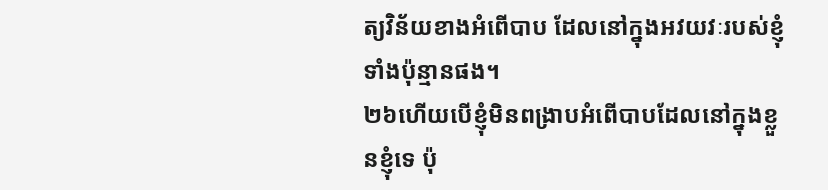ត្យវិន័យខាងអំពើបាប ដែលនៅក្នុងអវយវៈរបស់ខ្ញុំទាំងប៉ុន្មានផង។
២៦ហើយបើខ្ញុំមិនពង្រាបអំពើបាបដែលនៅក្នុងខ្លួនខ្ញុំទេ ប៉ុ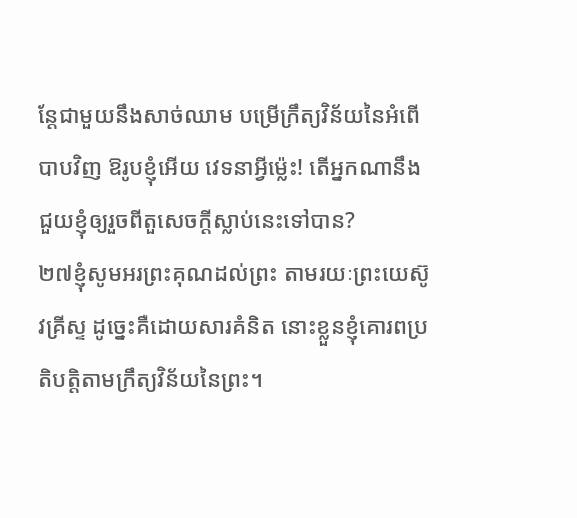ន្តែជាមួយនឹងសាច់ឈាម បម្រើក្រឹត្យវិន័យនៃអំពើបាបវិញ ឱរូបខ្ញុំអើយ វេទនាអ្វីម្ល៉េះ! តើអ្នកណានឹងជួយខ្ញុំឲ្យរួចពីតួសេចក្ដីស្លាប់នេះទៅបាន?
២៧ខ្ញុំសូមអរព្រះគុណដល់ព្រះ តាមរយៈព្រះយេស៊ូវគ្រីស្ទ ដូច្នេះគឺដោយសារគំនិត នោះខ្លួនខ្ញុំគោរពប្រតិបត្តិតាមក្រឹត្យវិន័យនៃព្រះ។